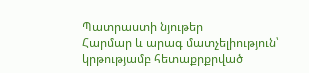Պատրաստի նյութեր
Հարմար և արագ մատչելիություն՝ կրթությամբ հետաքրքրված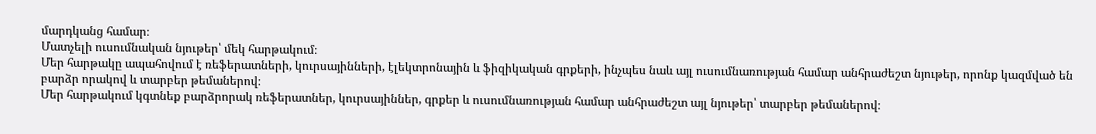մարդկանց համար։
Մատչելի ուսումնական նյութեր՝ մեկ հարթակում։
Մեր հարթակը ապահովում է ռեֆերատների, կուրսայինների, էլեկտրոնային և ֆիզիկական գրքերի, ինչպես նաև այլ ուսումնառության համար անհրաժեշտ նյութեր, որոնք կազմված են բարձր որակով և տարբեր թեմաներով։
Մեր հարթակում կգտնեք բարձրորակ ռեֆերատներ, կուրսայիններ, գրքեր և ուսումնառության համար անհրաժեշտ այլ նյութեր՝ տարբեր թեմաներով։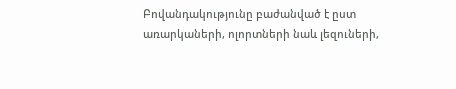Բովանդակությունը բաժանված է ըստ առարկաների, ոլորտների նաև լեզուների,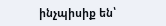ինչպիսիք են՝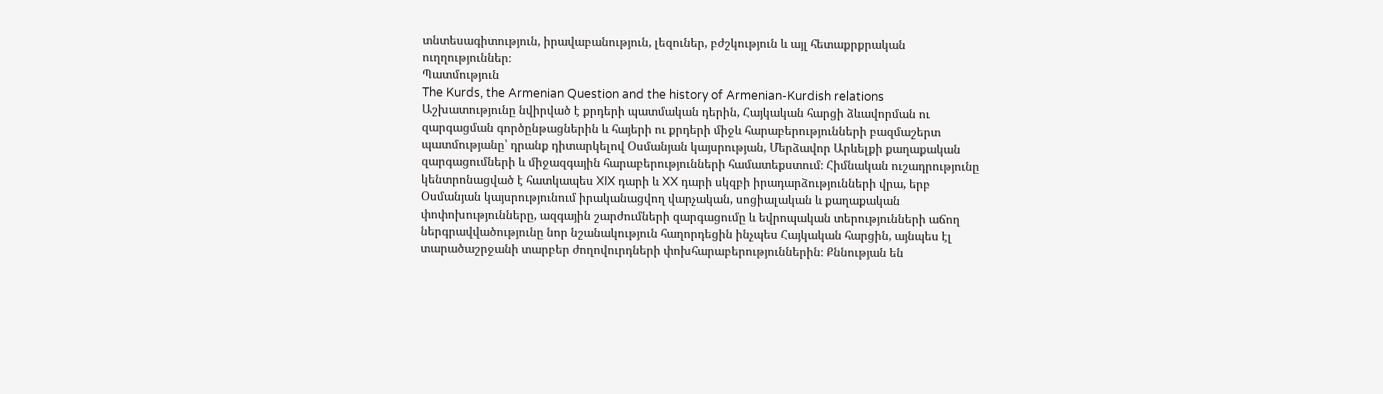տնտեսագիտություն, իրավաբանություն, լեզուներ, բժշկություն և այլ հետաքրքրական ուղղություններ։
Պատմություն
The Kurds, the Armenian Question and the history of Armenian-Kurdish relations
Աշխատությունը նվիրված է քրդերի պատմական դերին, Հայկական հարցի ձևավորման ու զարգացման գործընթացներին և հայերի ու քրդերի միջև հարաբերությունների բազմաշերտ պատմությանը՝ դրանք դիտարկելով Օսմանյան կայսրության, Մերձավոր Արևելքի քաղաքական զարգացումների և միջազգային հարաբերությունների համատեքստում։ Հիմնական ուշադրությունը կենտրոնացված է հատկապես XIX դարի և XX դարի սկզբի իրադարձությունների վրա, երբ Օսմանյան կայսրությունում իրականացվող վարչական, սոցիալական և քաղաքական փոփոխությունները, ազգային շարժումների զարգացումը և եվրոպական տերությունների աճող ներգրավվածությունը նոր նշանակություն հաղորդեցին ինչպես Հայկական հարցին, այնպես էլ տարածաշրջանի տարբեր ժողովուրդների փոխհարաբերություններին։ Քննության են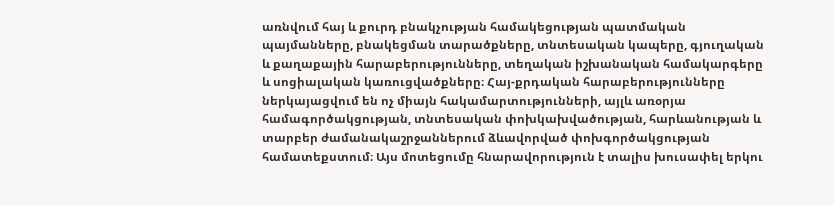առնվում հայ և քուրդ բնակչության համակեցության պատմական պայմանները, բնակեցման տարածքները, տնտեսական կապերը, գյուղական և քաղաքային հարաբերությունները, տեղական իշխանական համակարգերը և սոցիալական կառուցվածքները։ Հայ-քրդական հարաբերությունները ներկայացվում են ոչ միայն հակամարտությունների, այլև առօրյա համագործակցության, տնտեսական փոխկախվածության, հարևանության և տարբեր ժամանակաշրջաններում ձևավորված փոխգործակցության համատեքստում։ Այս մոտեցումը հնարավորություն է տալիս խուսափել երկու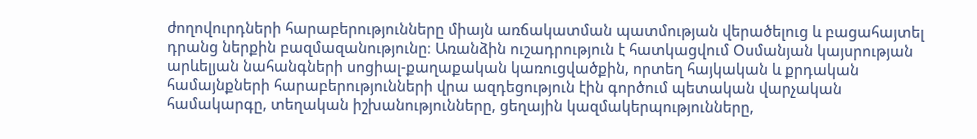ժողովուրդների հարաբերությունները միայն առճակատման պատմության վերածելուց և բացահայտել դրանց ներքին բազմազանությունը։ Առանձին ուշադրություն է հատկացվում Օսմանյան կայսրության արևելյան նահանգների սոցիալ-քաղաքական կառուցվածքին, որտեղ հայկական և քրդական համայնքների հարաբերությունների վրա ազդեցություն էին գործում պետական վարչական համակարգը, տեղական իշխանությունները, ցեղային կազմակերպությունները,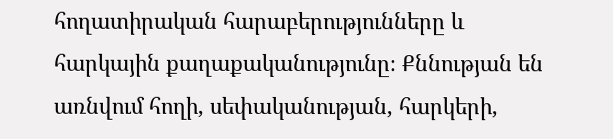հողատիրական հարաբերությունները և հարկային քաղաքականությունը։ Քննության են առնվում հողի, սեփականության, հարկերի,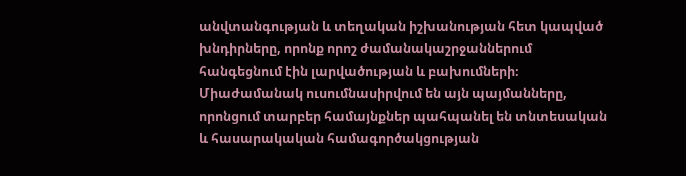անվտանգության և տեղական իշխանության հետ կապված խնդիրները, որոնք որոշ ժամանակաշրջաններում հանգեցնում էին լարվածության և բախումների։ Միաժամանակ ուսումնասիրվում են այն պայմանները, որոնցում տարբեր համայնքներ պահպանել են տնտեսական և հասարակական համագործակցության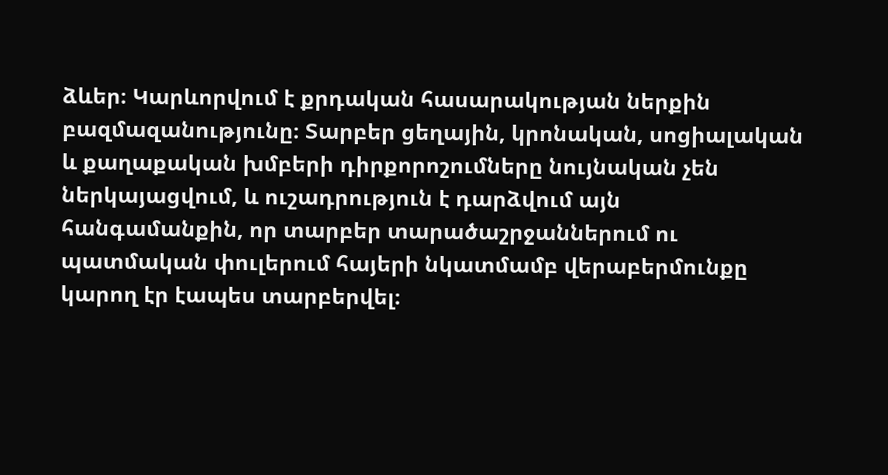ձևեր։ Կարևորվում է քրդական հասարակության ներքին բազմազանությունը։ Տարբեր ցեղային, կրոնական, սոցիալական և քաղաքական խմբերի դիրքորոշումները նույնական չեն ներկայացվում, և ուշադրություն է դարձվում այն հանգամանքին, որ տարբեր տարածաշրջաններում ու պատմական փուլերում հայերի նկատմամբ վերաբերմունքը կարող էր էապես տարբերվել։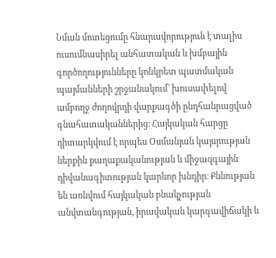Նման մոտեցումը հնարավորություն է տալիս ուսումնասիրել անհատական և խմբային գործողությունները կոնկրետ պատմական պայմանների շրջանակում՝ խուսափելով ամբողջ ժողովրդի վարքագծի ընդհանրացված գնահատականներից։ Հայկական հարցը դիտարկվում է որպես Օսմանյան կայսրության ներքին քաղաքականության և միջազգային դիվանագիտության կարևոր խնդիր։ Քննության են առնվում հայկական բնակչության անվտանգության, իրավական կարգավիճակի և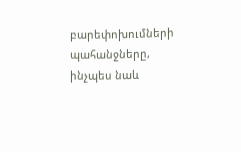բարեփոխումների պահանջները, ինչպես նաև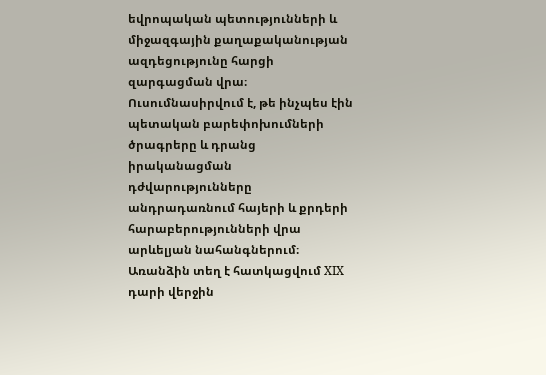եվրոպական պետությունների և միջազգային քաղաքականության ազդեցությունը հարցի զարգացման վրա։ Ուսումնասիրվում է, թե ինչպես էին պետական բարեփոխումների ծրագրերը և դրանց իրականացման դժվարությունները անդրադառնում հայերի և քրդերի հարաբերությունների վրա արևելյան նահանգներում։ Առանձին տեղ է հատկացվում XIX դարի վերջին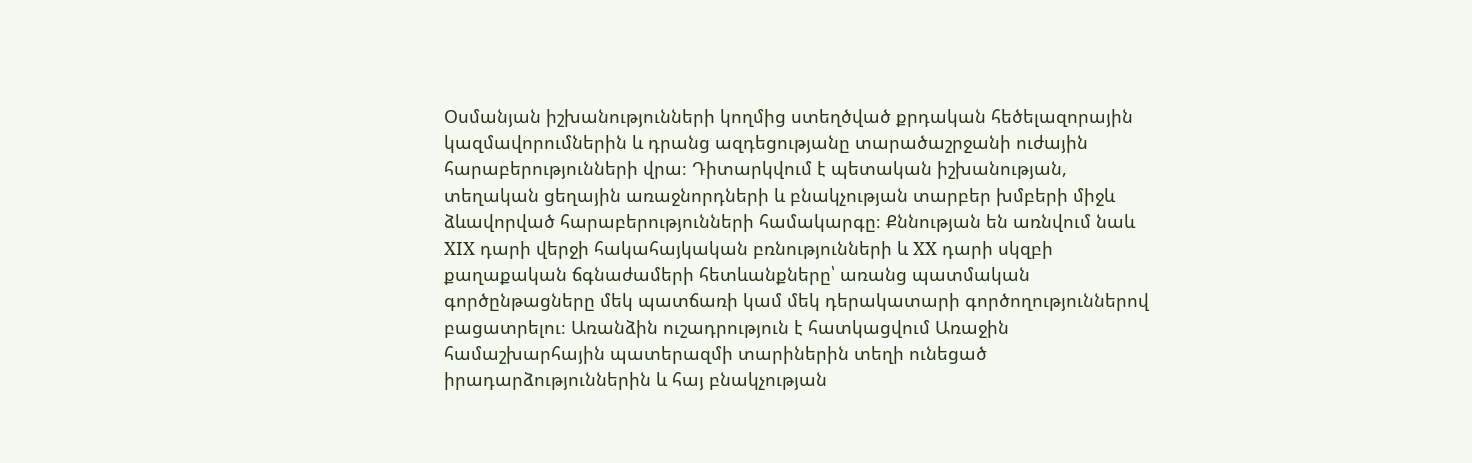Օսմանյան իշխանությունների կողմից ստեղծված քրդական հեծելազորային կազմավորումներին և դրանց ազդեցությանը տարածաշրջանի ուժային հարաբերությունների վրա։ Դիտարկվում է պետական իշխանության, տեղական ցեղային առաջնորդների և բնակչության տարբեր խմբերի միջև ձևավորված հարաբերությունների համակարգը։ Քննության են առնվում նաև XIX դարի վերջի հակահայկական բռնությունների և XX դարի սկզբի քաղաքական ճգնաժամերի հետևանքները՝ առանց պատմական գործընթացները մեկ պատճառի կամ մեկ դերակատարի գործողություններով բացատրելու։ Առանձին ուշադրություն է հատկացվում Առաջին համաշխարհային պատերազմի տարիներին տեղի ունեցած իրադարձություններին և հայ բնակչության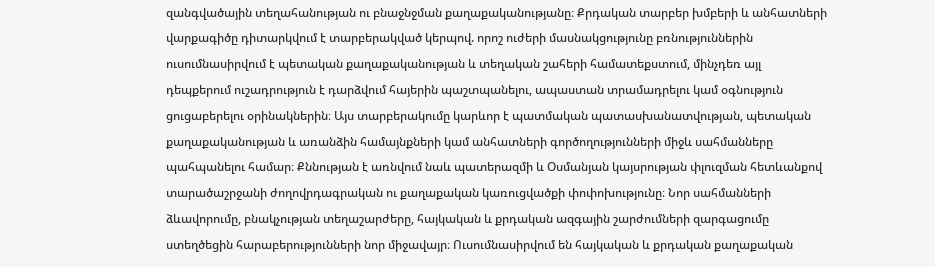զանգվածային տեղահանության ու բնաջնջման քաղաքականությանը։ Քրդական տարբեր խմբերի և անհատների վարքագիծը դիտարկվում է տարբերակված կերպով. որոշ ուժերի մասնակցությունը բռնություններին ուսումնասիրվում է պետական քաղաքականության և տեղական շահերի համատեքստում, մինչդեռ այլ դեպքերում ուշադրություն է դարձվում հայերին պաշտպանելու, ապաստան տրամադրելու կամ օգնություն ցուցաբերելու օրինակներին։ Այս տարբերակումը կարևոր է պատմական պատասխանատվության, պետական քաղաքականության և առանձին համայնքների կամ անհատների գործողությունների միջև սահմանները պահպանելու համար։ Քննության է առնվում նաև պատերազմի և Օսմանյան կայսրության փլուզման հետևանքով տարածաշրջանի ժողովրդագրական ու քաղաքական կառուցվածքի փոփոխությունը։ Նոր սահմանների ձևավորումը, բնակչության տեղաշարժերը, հայկական և քրդական ազգային շարժումների զարգացումը ստեղծեցին հարաբերությունների նոր միջավայր։ Ուսումնասիրվում են հայկական և քրդական քաղաքական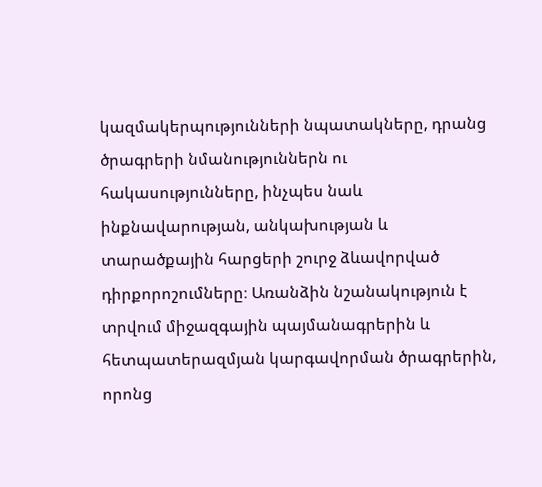կազմակերպությունների նպատակները, դրանց ծրագրերի նմանություններն ու հակասությունները, ինչպես նաև ինքնավարության, անկախության և տարածքային հարցերի շուրջ ձևավորված դիրքորոշումները։ Առանձին նշանակություն է տրվում միջազգային պայմանագրերին և հետպատերազմյան կարգավորման ծրագրերին, որոնց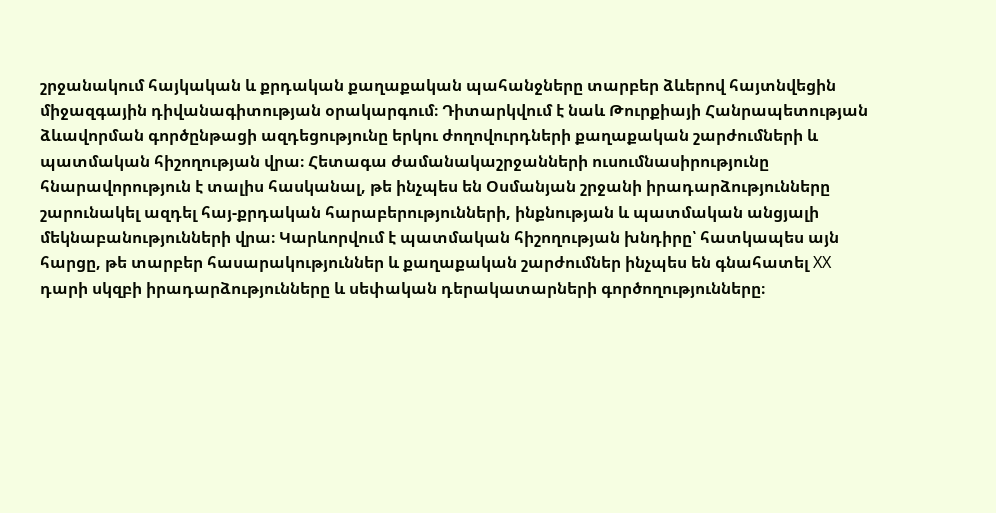շրջանակում հայկական և քրդական քաղաքական պահանջները տարբեր ձևերով հայտնվեցին միջազգային դիվանագիտության օրակարգում։ Դիտարկվում է նաև Թուրքիայի Հանրապետության ձևավորման գործընթացի ազդեցությունը երկու ժողովուրդների քաղաքական շարժումների և պատմական հիշողության վրա։ Հետագա ժամանակաշրջանների ուսումնասիրությունը հնարավորություն է տալիս հասկանալ, թե ինչպես են Օսմանյան շրջանի իրադարձությունները շարունակել ազդել հայ-քրդական հարաբերությունների, ինքնության և պատմական անցյալի մեկնաբանությունների վրա։ Կարևորվում է պատմական հիշողության խնդիրը՝ հատկապես այն հարցը, թե տարբեր հասարակություններ և քաղաքական շարժումներ ինչպես են գնահատել XX դարի սկզբի իրադարձությունները և սեփական դերակատարների գործողությունները։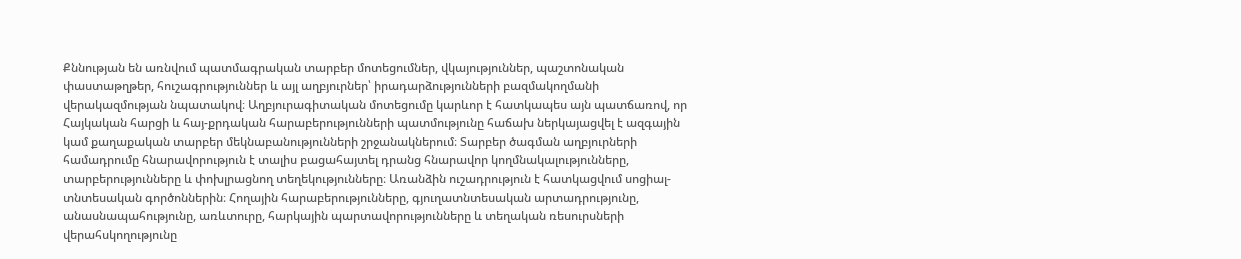Քննության են առնվում պատմագրական տարբեր մոտեցումներ, վկայություններ, պաշտոնական փաստաթղթեր, հուշագրություններ և այլ աղբյուրներ՝ իրադարձությունների բազմակողմանի վերակազմության նպատակով։ Աղբյուրագիտական մոտեցումը կարևոր է հատկապես այն պատճառով, որ Հայկական հարցի և հայ-քրդական հարաբերությունների պատմությունը հաճախ ներկայացվել է ազգային կամ քաղաքական տարբեր մեկնաբանությունների շրջանակներում։ Տարբեր ծագման աղբյուրների համադրումը հնարավորություն է տալիս բացահայտել դրանց հնարավոր կողմնակալությունները, տարբերությունները և փոխլրացնող տեղեկությունները։ Առանձին ուշադրություն է հատկացվում սոցիալ-տնտեսական գործոններին։ Հողային հարաբերությունները, գյուղատնտեսական արտադրությունը, անասնապահությունը, առևտուրը, հարկային պարտավորությունները և տեղական ռեսուրսների վերահսկողությունը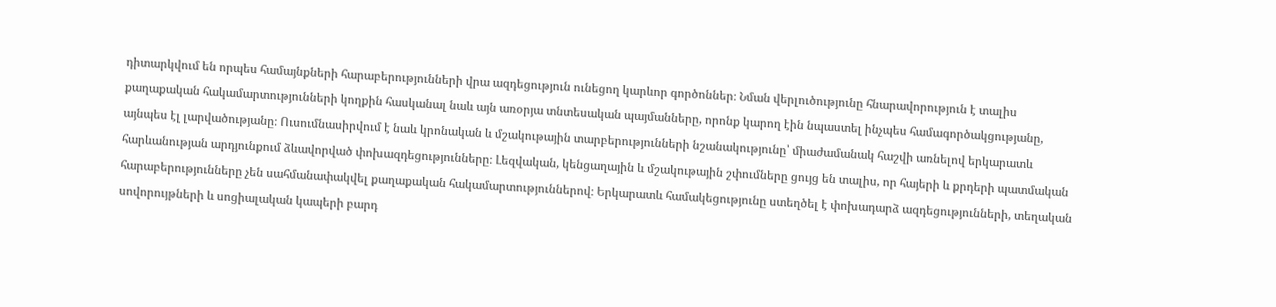դիտարկվում են որպես համայնքների հարաբերությունների վրա ազդեցություն ունեցող կարևոր գործոններ։ Նման վերլուծությունը հնարավորություն է տալիս քաղաքական հակամարտությունների կողքին հասկանալ նաև այն առօրյա տնտեսական պայմանները, որոնք կարող էին նպաստել ինչպես համագործակցությանը, այնպես էլ լարվածությանը։ Ուսումնասիրվում է նաև կրոնական և մշակութային տարբերությունների նշանակությունը՝ միաժամանակ հաշվի առնելով երկարատև հարևանության արդյունքում ձևավորված փոխազդեցությունները։ Լեզվական, կենցաղային և մշակութային շփումները ցույց են տալիս, որ հայերի և քրդերի պատմական հարաբերությունները չեն սահմանափակվել քաղաքական հակամարտություններով։ Երկարատև համակեցությունը ստեղծել է փոխադարձ ազդեցությունների, տեղական սովորույթների և սոցիալական կապերի բարդ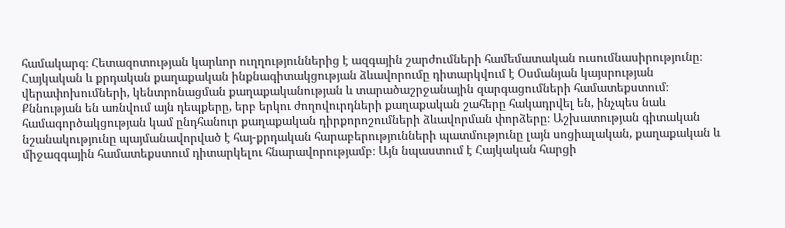համակարգ։ Հետազոտության կարևոր ուղղություններից է ազգային շարժումների համեմատական ուսումնասիրությունը։ Հայկական և քրդական քաղաքական ինքնագիտակցության ձևավորումը դիտարկվում է Օսմանյան կայսրության վերափոխումների, կենտրոնացման քաղաքականության և տարածաշրջանային զարգացումների համատեքստում։ Քննության են առնվում այն դեպքերը, երբ երկու ժողովուրդների քաղաքական շահերը հակադրվել են, ինչպես նաև համագործակցության կամ ընդհանուր քաղաքական դիրքորոշումների ձևավորման փորձերը։ Աշխատության գիտական նշանակությունը պայմանավորված է հայ-քրդական հարաբերությունների պատմությունը լայն սոցիալական, քաղաքական և միջազգային համատեքստում դիտարկելու հնարավորությամբ։ Այն նպաստում է Հայկական հարցի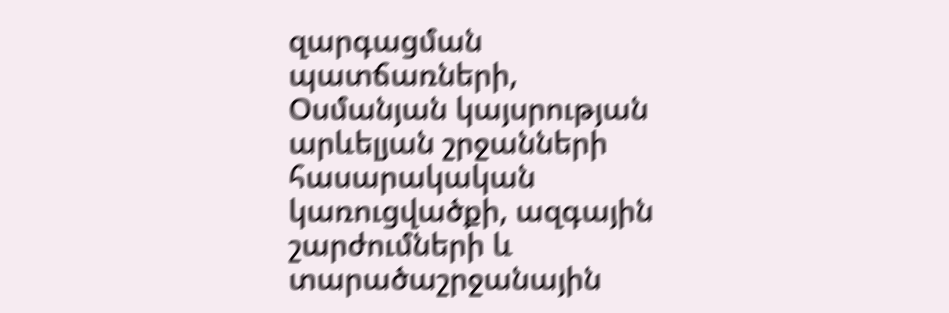զարգացման պատճառների, Օսմանյան կայսրության արևելյան շրջանների հասարակական կառուցվածքի, ազգային շարժումների և տարածաշրջանային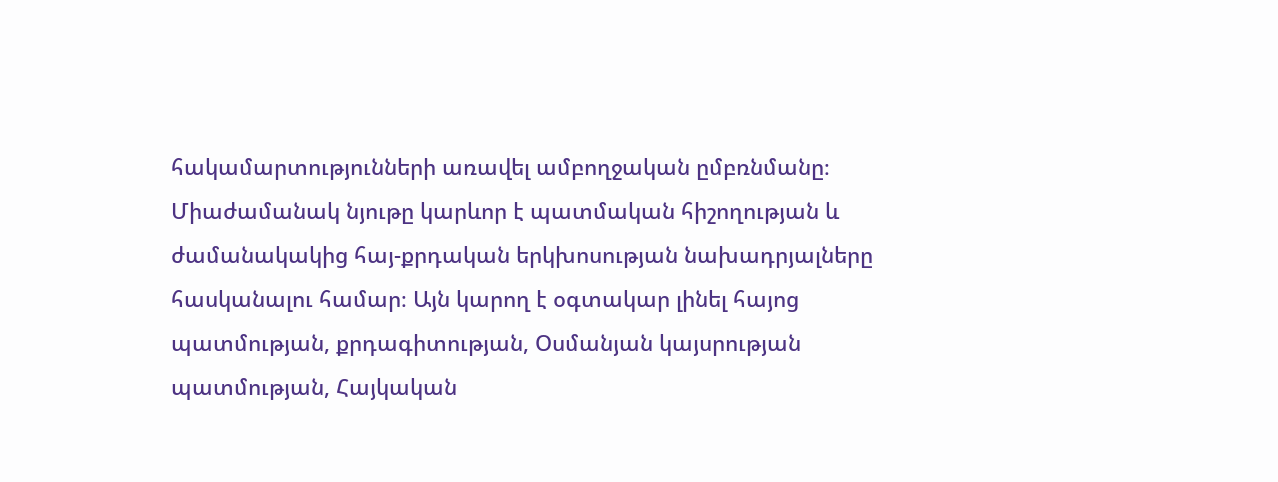հակամարտությունների առավել ամբողջական ըմբռնմանը։ Միաժամանակ նյութը կարևոր է պատմական հիշողության և ժամանակակից հայ-քրդական երկխոսության նախադրյալները հասկանալու համար։ Այն կարող է օգտակար լինել հայոց պատմության, քրդագիտության, Օսմանյան կայսրության պատմության, Հայկական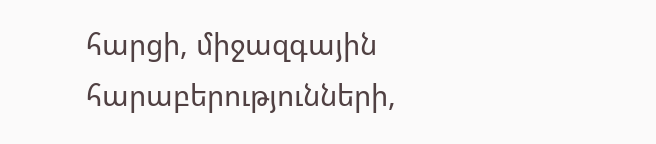հարցի, միջազգային հարաբերությունների,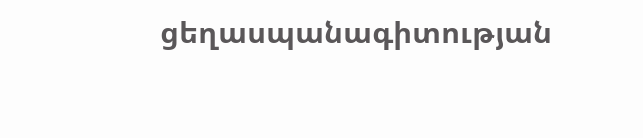ցեղասպանագիտության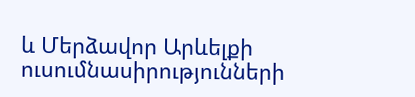և Մերձավոր Արևելքի ուսումնասիրությունների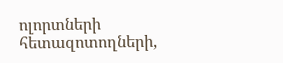ոլորտների հետազոտողների,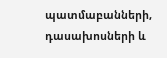պատմաբանների, դասախոսների և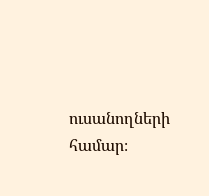ուսանողների համար։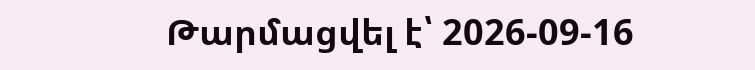Թարմացվել է՝ 2026-09-16